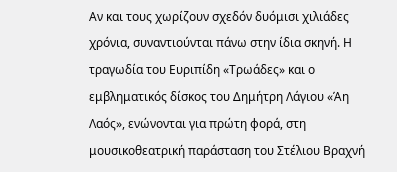Αν και τους χωρίζουν σχεδόν δυόμισι χιλιάδες χρόνια, συναντιούνται πάνω στην ίδια σκηνή. Η τραγωδία του Ευριπίδη «Τρωάδες» και ο εμβληματικός δίσκος του Δημήτρη Λάγιου «Άη Λαός», ενώνονται για πρώτη φορά, στη μουσικοθεατρική παράσταση του Στέλιου Βραχνή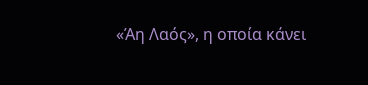«Άη Λαός», η οποία κάνει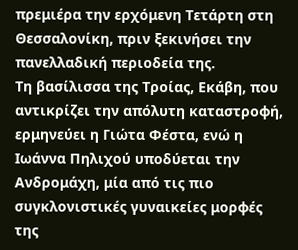πρεμιέρα την ερχόμενη Τετάρτη στη Θεσσαλονίκη, πριν ξεκινήσει την πανελλαδική περιοδεία της.
Τη βασίλισσα της Τροίας, Εκάβη, που αντικρίζει την απόλυτη καταστροφή, ερμηνεύει η Γιώτα Φέστα, ενώ η Ιωάννα Πηλιχού υποδύεται την Ανδρομάχη, μία από τις πιο συγκλονιστικές γυναικείες μορφές της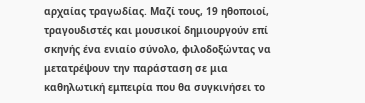αρχαίας τραγωδίας. Μαζί τους, 19 ηθοποιοί, τραγουδιστές και μουσικοί δημιουργούν επί σκηνής ένα ενιαίο σύνολο, φιλοδοξώντας να μετατρέψουν την παράσταση σε μια καθηλωτική εμπειρία που θα συγκινήσει το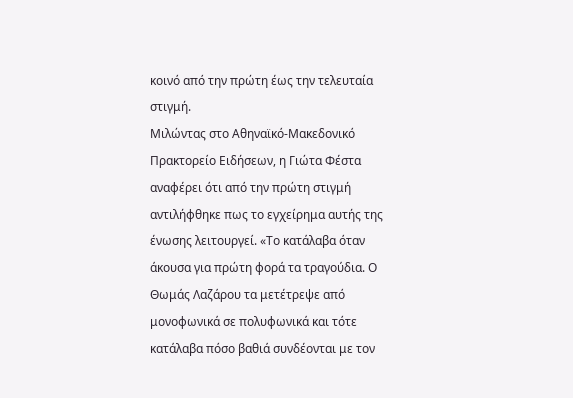κοινό από την πρώτη έως την τελευταία στιγμή.
Μιλώντας στο Αθηναϊκό-Μακεδονικό Πρακτορείο Ειδήσεων, η Γιώτα Φέστα αναφέρει ότι από την πρώτη στιγμή αντιλήφθηκε πως το εγχείρημα αυτής της ένωσης λειτουργεί. «Το κατάλαβα όταν άκουσα για πρώτη φορά τα τραγούδια. Ο Θωμάς Λαζάρου τα μετέτρεψε από μονοφωνικά σε πολυφωνικά και τότε κατάλαβα πόσο βαθιά συνδέονται με τον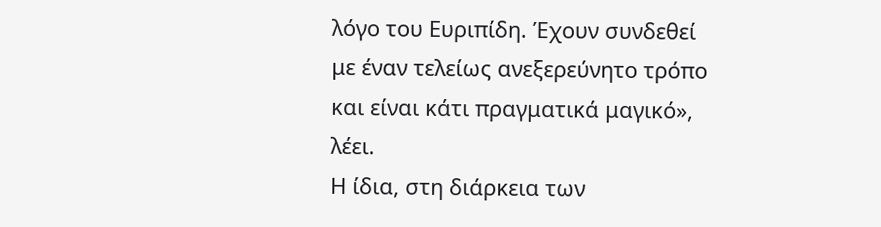λόγο του Ευριπίδη. Έχουν συνδεθεί με έναν τελείως ανεξερεύνητο τρόπο και είναι κάτι πραγματικά μαγικό», λέει.
Η ίδια, στη διάρκεια των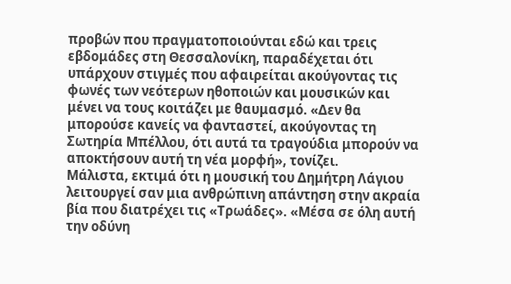προβών που πραγματοποιούνται εδώ και τρεις εβδομάδες στη Θεσσαλονίκη, παραδέχεται ότι υπάρχουν στιγμές που αφαιρείται ακούγοντας τις φωνές των νεότερων ηθοποιών και μουσικών και μένει να τους κοιτάζει με θαυμασμό. «Δεν θα μπορούσε κανείς να φανταστεί, ακούγοντας τη Σωτηρία Μπέλλου, ότι αυτά τα τραγούδια μπορούν να αποκτήσουν αυτή τη νέα μορφή», τονίζει.
Μάλιστα, εκτιμά ότι η μουσική του Δημήτρη Λάγιου λειτουργεί σαν μια ανθρώπινη απάντηση στην ακραία βία που διατρέχει τις «Τρωάδες». «Μέσα σε όλη αυτή την οδύνη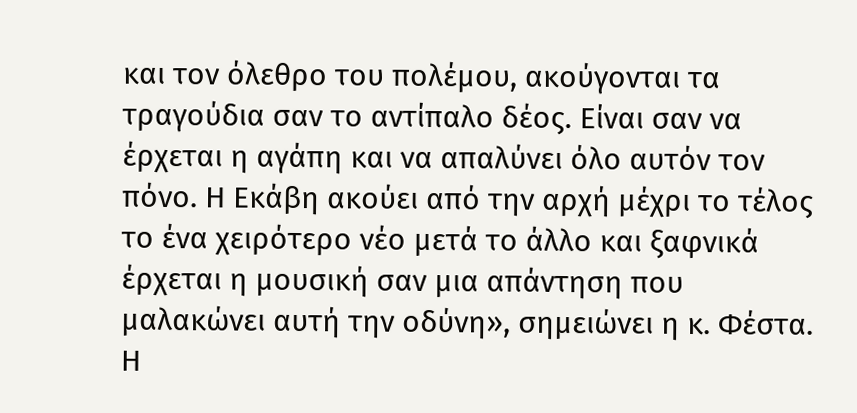και τον όλεθρο του πολέμου, ακούγονται τα τραγούδια σαν το αντίπαλο δέος. Είναι σαν να έρχεται η αγάπη και να απαλύνει όλο αυτόν τον πόνο. Η Εκάβη ακούει από την αρχή μέχρι το τέλος το ένα χειρότερο νέο μετά το άλλο και ξαφνικά έρχεται η μουσική σαν μια απάντηση που μαλακώνει αυτή την οδύνη», σημειώνει η κ. Φέστα.
Η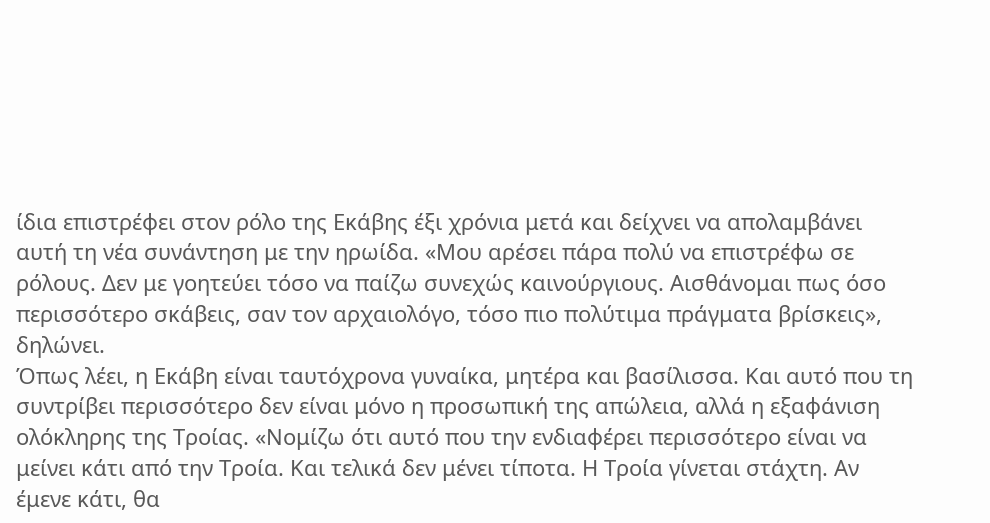ίδια επιστρέφει στον ρόλο της Εκάβης έξι χρόνια μετά και δείχνει να απολαμβάνει αυτή τη νέα συνάντηση με την ηρωίδα. «Μου αρέσει πάρα πολύ να επιστρέφω σε ρόλους. Δεν με γοητεύει τόσο να παίζω συνεχώς καινούργιους. Αισθάνομαι πως όσο περισσότερο σκάβεις, σαν τον αρχαιολόγο, τόσο πιο πολύτιμα πράγματα βρίσκεις», δηλώνει.
Όπως λέει, η Εκάβη είναι ταυτόχρονα γυναίκα, μητέρα και βασίλισσα. Και αυτό που τη συντρίβει περισσότερο δεν είναι μόνο η προσωπική της απώλεια, αλλά η εξαφάνιση ολόκληρης της Τροίας. «Νομίζω ότι αυτό που την ενδιαφέρει περισσότερο είναι να μείνει κάτι από την Τροία. Και τελικά δεν μένει τίποτα. Η Τροία γίνεται στάχτη. Αν έμενε κάτι, θα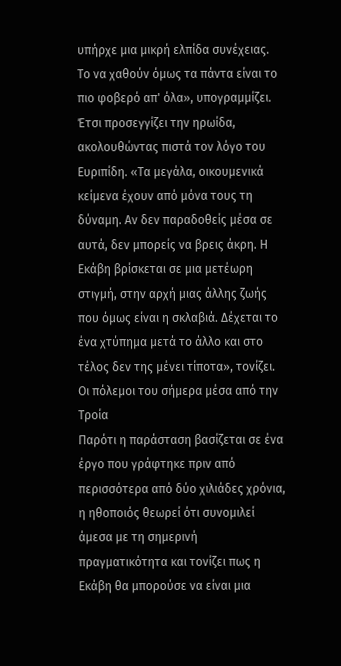υπήρχε μια μικρή ελπίδα συνέχειας. Το να χαθούν όμως τα πάντα είναι το πιο φοβερό απ' όλα», υπογραμμίζει.
Έτσι προσεγγίζει την ηρωίδα, ακολουθώντας πιστά τον λόγο του Ευριπίδη. «Τα μεγάλα, οικουμενικά κείμενα έχουν από μόνα τους τη δύναμη. Αν δεν παραδοθείς μέσα σε αυτά, δεν μπορείς να βρεις άκρη. Η Εκάβη βρίσκεται σε μια μετέωρη στιγμή, στην αρχή μιας άλλης ζωής που όμως είναι η σκλαβιά. Δέχεται το ένα χτύπημα μετά το άλλο και στο τέλος δεν της μένει τίποτα», τονίζει.
Οι πόλεμοι του σήμερα μέσα από την Τροία
Παρότι η παράσταση βασίζεται σε ένα έργο που γράφτηκε πριν από περισσότερα από δύο χιλιάδες χρόνια, η ηθοποιός θεωρεί ότι συνομιλεί άμεσα με τη σημερινή πραγματικότητα και τονίζει πως η Εκάβη θα μπορούσε να είναι μια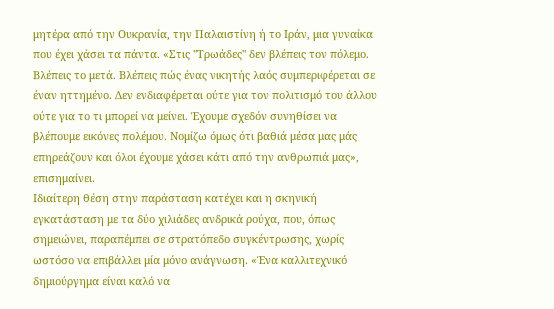μητέρα από την Ουκρανία, την Παλαιστίνη ή το Ιράν, μια γυναίκα που έχει χάσει τα πάντα. «Στις "Τρωάδες" δεν βλέπεις τον πόλεμο. Βλέπεις το μετά. Βλέπεις πώς ένας νικητής λαός συμπεριφέρεται σε έναν ηττημένο. Δεν ενδιαφέρεται ούτε για τον πολιτισμό του άλλου ούτε για το τι μπορεί να μείνει. Έχουμε σχεδόν συνηθίσει να βλέπουμε εικόνες πολέμου. Νομίζω όμως ότι βαθιά μέσα μας μάς επηρεάζουν και όλοι έχουμε χάσει κάτι από την ανθρωπιά μας», επισημαίνει.
Ιδιαίτερη θέση στην παράσταση κατέχει και η σκηνική εγκατάσταση με τα δύο χιλιάδες ανδρικά ρούχα, που, όπως σημειώνει, παραπέμπει σε στρατόπεδο συγκέντρωσης, χωρίς ωστόσο να επιβάλλει μία μόνο ανάγνωση. «Ένα καλλιτεχνικό δημιούργημα είναι καλό να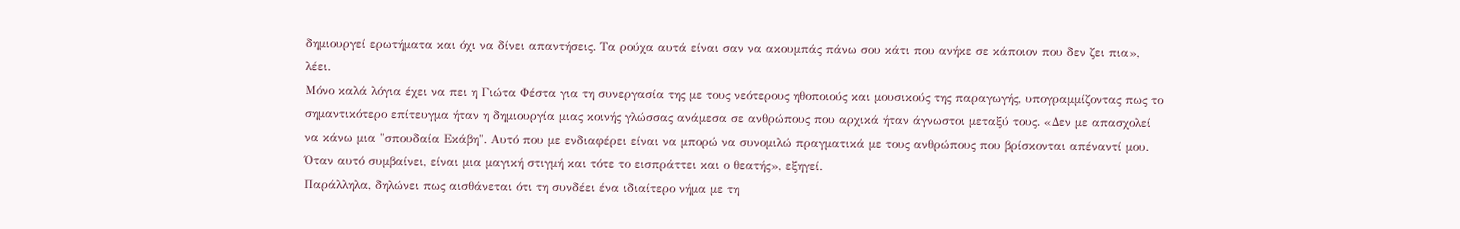δημιουργεί ερωτήματα και όχι να δίνει απαντήσεις. Τα ρούχα αυτά είναι σαν να ακουμπάς πάνω σου κάτι που ανήκε σε κάποιον που δεν ζει πια», λέει.
Μόνο καλά λόγια έχει να πει η Γιώτα Φέστα για τη συνεργασία της με τους νεότερους ηθοποιούς και μουσικούς της παραγωγής, υπογραμμίζοντας πως το σημαντικότερο επίτευγμα ήταν η δημιουργία μιας κοινής γλώσσας ανάμεσα σε ανθρώπους που αρχικά ήταν άγνωστοι μεταξύ τους. «Δεν με απασχολεί να κάνω μια "σπουδαία Εκάβη". Αυτό που με ενδιαφέρει είναι να μπορώ να συνομιλώ πραγματικά με τους ανθρώπους που βρίσκονται απέναντί μου. Όταν αυτό συμβαίνει, είναι μια μαγική στιγμή και τότε το εισπράττει και ο θεατής», εξηγεί.
Παράλληλα, δηλώνει πως αισθάνεται ότι τη συνδέει ένα ιδιαίτερο νήμα με τη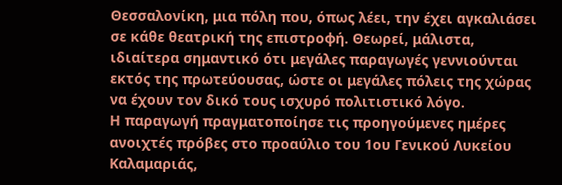Θεσσαλονίκη, μια πόλη που, όπως λέει, την έχει αγκαλιάσει σε κάθε θεατρική της επιστροφή. Θεωρεί, μάλιστα, ιδιαίτερα σημαντικό ότι μεγάλες παραγωγές γεννιούνται εκτός της πρωτεύουσας, ώστε οι μεγάλες πόλεις της χώρας να έχουν τον δικό τους ισχυρό πολιτιστικό λόγο.
Η παραγωγή πραγματοποίησε τις προηγούμενες ημέρες ανοιχτές πρόβες στο προαύλιο του 1ου Γενικού Λυκείου Καλαμαριάς,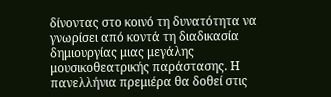δίνοντας στο κοινό τη δυνατότητα να γνωρίσει από κοντά τη διαδικασία δημιουργίας μιας μεγάλης μουσικοθεατρικής παράστασης. Η πανελλήνια πρεμιέρα θα δοθεί στις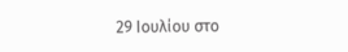29 Ιουλίου στο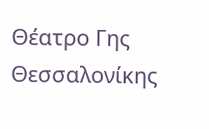Θέατρο Γης Θεσσαλονίκης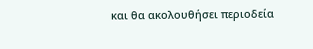και θα ακολουθήσει περιοδεία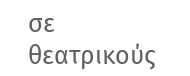σε θεατρικούς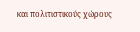και πολιτιστικούς χώρους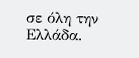σε όλη την Ελλάδα.